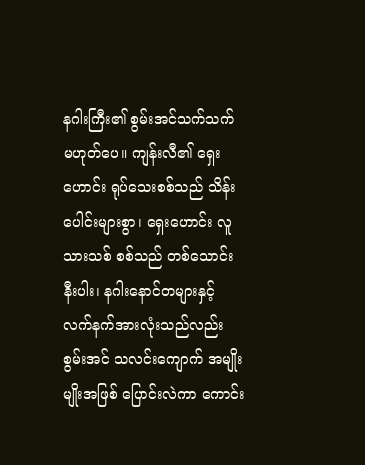နဂါးကြီး၏ စွမ်းအင်သက်သက် မဟုတ်ပေ။ ကျန်းလီ၏ ရှေးဟောင်း ရုပ်သေးစစ်သည် သိန်းပေါင်းများစွာ၊ ရှေးဟောင်း လူသားသစ် စစ်သည် တစ်သောင်းနီးပါး၊ နဂါးနောင်တများနှင့် လက်နက်အားလုံးသည်လည်း စွမ်းအင် သလင်းကျောက် အမျိုးမျိုးအဖြစ် ပြောင်းလဲကာ ကောင်း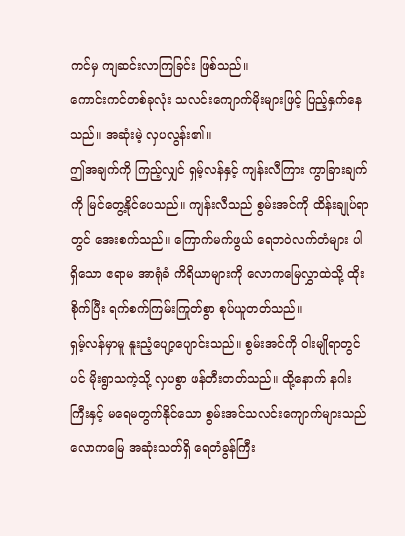ကင်မှ ကျဆင်းလာကြခြင်း ဖြစ်သည်။
ကောင်းကင်တစ်ခုလုံး သလင်းကျောက်မိုးများဖြင့် ပြည့်နှက်နေသည်။ အဆုံးမဲ့ လှပလွန်း၏။
ဤအချက်ကို ကြည့်လျှင် ရှမ့်လန်နှင့် ကျန်းလီကြား ကွာခြားချက်ကို မြင်တွေ့နိုင်ပေသည်။ ကျန်းလီသည် စွမ်းအင်ကို ထိန်းချုပ်ရာတွင် အေးစက်သည်။ ကြောက်မက်ဖွယ် ရေဘဝဲလက်တံများ ပါရှိသော ဧရာမ အာရုံခံ ကိရိယာများကို လောကမြေလွှာထဲသို့ ထိုးစိုက်ပြီး ရက်စက်ကြမ်းကြုတ်စွာ စုပ်ယူတတ်သည်။
ရှမ့်လန်မှာမူ နူးညံ့ပျော့ပျောင်းသည်။ စွမ်းအင်ကို ဝါးမျိုရာတွင်ပင် မိုးရွာသကဲ့သို့ လှပစွာ ဖန်တီးတတ်သည်။ ထို့နောက် နဂါးကြီးနှင့် မရေမတွက်နိုင်သော စွမ်းအင်သလင်းကျောက်များသည် လောကမြေ အဆုံးသတ်ရှိ ရေတံခွန်ကြီး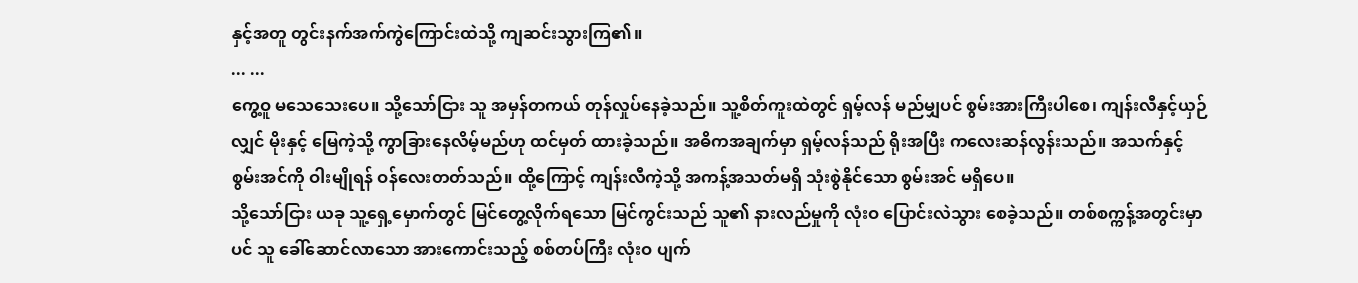နှင့်အတူ တွင်းနက်အက်ကွဲကြောင်းထဲသို့ ကျဆင်းသွားကြ၏။
... ...
ကွေ့ဝူ မသေသေးပေ။ သို့သော်ငြား သူ အမှန်တကယ် တုန်လှုပ်နေခဲ့သည်။ သူ့စိတ်ကူးထဲတွင် ရှမ့်လန် မည်မျှပင် စွမ်းအားကြီးပါစေ၊ ကျန်းလီနှင့်ယှဉ်လျှင် မိုးနှင့် မြေကဲ့သို့ ကွာခြားနေလိမ့်မည်ဟု ထင်မှတ် ထားခဲ့သည်။ အဓိကအချက်မှာ ရှမ့်လန်သည် ရိုးအပြီး ကလေးဆန်လွန်းသည်။ အသက်နှင့် စွမ်းအင်ကို ဝါးမျိုရန် ဝန်လေးတတ်သည်။ ထို့ကြောင့် ကျန်းလီကဲ့သို့ အကန့်အသတ်မရှိ သုံးစွဲနိုင်သော စွမ်းအင် မရှိပေ။
သို့သော်ငြား ယခု သူ့ရှေ့မှောက်တွင် မြင်တွေ့လိုက်ရသော မြင်ကွင်းသည် သူ၏ နားလည်မှုကို လုံးဝ ပြောင်းလဲသွား စေခဲ့သည်။ တစ်စက္ကန့်အတွင်းမှာပင် သူ ခေါ်ဆောင်လာသော အားကောင်းသည့် စစ်တပ်ကြီး လုံးဝ ပျက်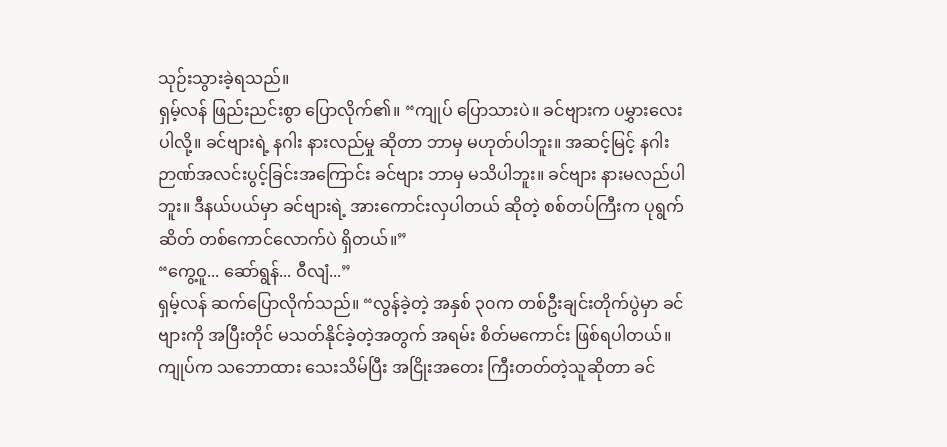သုဉ်းသွားခဲ့ရသည်။
ရှမ့်လန် ဖြည်းညင်းစွာ ပြောလိုက်၏။ “ကျုပ် ပြောသားပဲ။ ခင်ဗျားက ပမွှားလေးပါလို့။ ခင်ဗျားရဲ့ နဂါး နားလည်မှု ဆိုတာ ဘာမှ မဟုတ်ပါဘူး။ အဆင့်မြင့် နဂါး ဉာဏ်အလင်းပွင့်ခြင်းအကြောင်း ခင်ဗျား ဘာမှ မသိပါဘူး။ ခင်ဗျား နားမလည်ပါဘူး။ ဒီနယ်ပယ်မှာ ခင်ဗျားရဲ့ အားကောင်းလှပါတယ် ဆိုတဲ့ စစ်တပ်ကြီးက ပုရွက်ဆိတ် တစ်ကောင်လောက်ပဲ ရှိတယ်။”
“ကွေ့ဝူ... ဆော်ရွန်... ဝီလျံ...”
ရှမ့်လန် ဆက်ပြောလိုက်သည်။ “လွန်ခဲ့တဲ့ အနှစ် ၃၀က တစ်ဦးချင်းတိုက်ပွဲမှာ ခင်ဗျားကို အပြီးတိုင် မသတ်နိုင်ခဲ့တဲ့အတွက် အရမ်း စိတ်မကောင်း ဖြစ်ရပါတယ်။ ကျုပ်က သဘောထား သေးသိမ်ပြီး အငြိုးအတေး ကြီးတတ်တဲ့သူဆိုတာ ခင်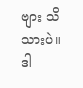ဗျား သိသားပဲ။
ဒါ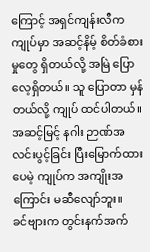ကြောင့် အရှင်ကျန်းလီက ကျုပ်မှာ အဆင့်နိမ့် စိတ်ခံစားမှုတွေ ရှိတယ်လို့ အမြဲ ပြောလေ့ရှိတယ်။ သူ ပြောတာ မှန်တယ်လို့ ကျုပ် ထင်ပါတယ်။ အဆင့်မြင့် နဂါး ဉာဏ်အလင်းပွင့်ခြင်း ပြီးမြောက်ထားပေမဲ့ ကျုပ်က အကျိုးအကြောင်း မဆီလျော်ဘူး။
ခင်ဗျားက တွင်းနက်အက်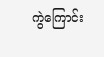ကွဲကြောင်း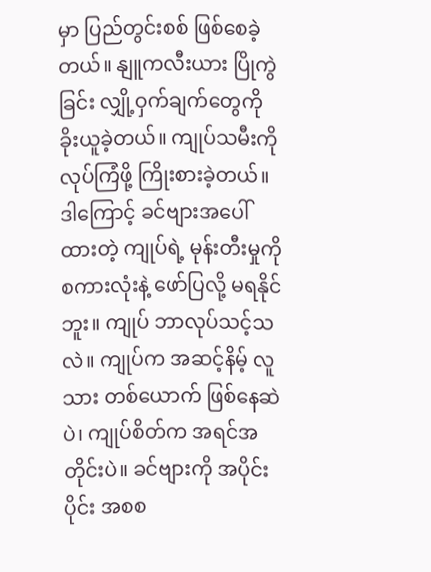မှာ ပြည်တွင်းစစ် ဖြစ်စေခဲ့တယ်။ နျူကလီးယား ပြိုကွဲခြင်း လျှို့ဝှက်ချက်တွေကို ခိုးယူခဲ့တယ်။ ကျုပ်သမီးကို လုပ်ကြံဖို့ ကြိုးစားခဲ့တယ်။ ဒါကြောင့် ခင်ဗျားအပေါ် ထားတဲ့ ကျုပ်ရဲ့ မုန်းတီးမှုကို စကားလုံးနဲ့ ဖော်ပြလို့ မရနိုင်ဘူး။ ကျုပ် ဘာလုပ်သင့်သလဲ။ ကျုပ်က အဆင့်နိမ့် လူသား တစ်ယောက် ဖြစ်နေဆဲပဲ၊ ကျုပ်စိတ်က အရင်အတိုင်းပဲ။ ခင်ဗျားကို အပိုင်းပိုင်း အစစ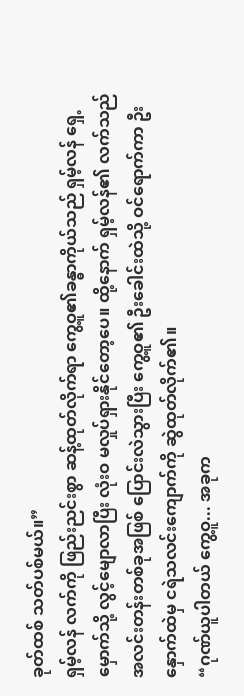ခုတ်ထစ် သတ်ပစ်မယ်။”
ရှမ့်လန် လက်ကို ဖြည်းညင်းစွာ ဆန့်ထုတ်လိုက်ရာ ကွေ့ဝူ၏ခန္ဓာကိုယ်သည် ရှမ့်လန် ရှေ့မှောက်သို့ လွင့်မျောလာပြီး လုံးဝ မလှုပ်ရှားနိုင်တော့ပေ။ ထို့နောက် ရှမ့်လန်၏ လက်သည် အလင်းတန်းတစ်ခုအဖြစ် ပြောင်းလဲသွားပြီး ကွေ့ဝူ၏ ဦးခေါင်းထဲသို့ ဝင်ရောက်ကာ ဦးနှောက်ထဲမှ ငရဲသလင်းကျောက်ကို ဆွဲထုတ်လိုက်၏။
“ဂုဏ်ယူပါတယ် ကွေ့ဝူ... အခုက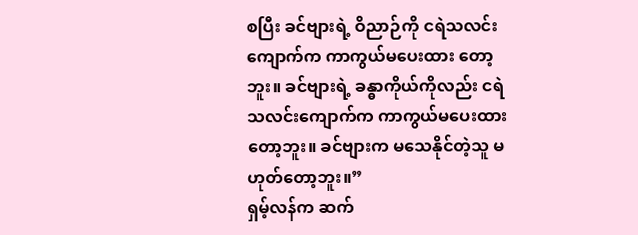စပြီး ခင်ဗျားရဲ့ ဝိညာဉ်ကို ငရဲသလင်းကျောက်က ကာကွယ်မပေးထား တော့ဘူး။ ခင်ဗျားရဲ့ ခန္ဓာကိုယ်ကိုလည်း ငရဲသလင်းကျောက်က ကာကွယ်မပေးထားတော့ဘူး။ ခင်ဗျားက မသေနိုင်တဲ့သူ မဟုတ်တော့ဘူး။”
ရှမ့်လန်က ဆက်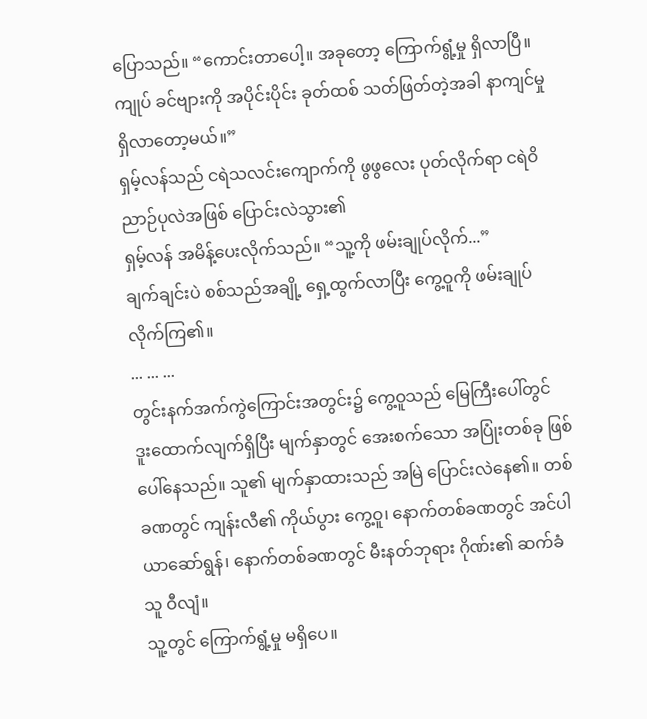ပြောသည်။ “ကောင်းတာပေါ့။ အခုတော့ ကြောက်ရွံ့မှု ရှိလာပြီ။ ကျုပ် ခင်ဗျားကို အပိုင်းပိုင်း ခုတ်ထစ် သတ်ဖြတ်တဲ့အခါ နာကျင်မှု ရှိလာတော့မယ်။”
ရှမ့်လန်သည် ငရဲသလင်းကျောက်ကို ဖွဖွလေး ပုတ်လိုက်ရာ ငရဲဝိညာဉ်ပုလဲအဖြစ် ပြောင်းလဲသွား၏
ရှမ့်လန် အမိန့်ပေးလိုက်သည်။ “သူ့ကို ဖမ်းချုပ်လိုက်...”
ချက်ချင်းပဲ စစ်သည်အချို့ ရှေ့ထွက်လာပြီး ကွေ့ဝူကို ဖမ်းချုပ်လိုက်ကြ၏။
... ... ...
တွင်းနက်အက်ကွဲကြောင်းအတွင်း၌ ကွေ့ဝူသည် မြေကြီးပေါ်တွင် ဒူးထောက်လျက်ရှိပြီး မျက်နှာတွင် အေးစက်သော အပြုံးတစ်ခု ဖြစ်ပေါ်နေသည်။ သူ၏ မျက်နှာထားသည် အမြဲ ပြောင်းလဲနေ၏။ တစ်ခဏတွင် ကျန်းလီ၏ ကိုယ်ပွား ကွေ့ဝူ၊ နောက်တစ်ခဏတွင် အင်ပါယာဆော်ရွန်၊ နောက်တစ်ခဏတွင် မီးနတ်ဘုရား ဂိုဏ်း၏ ဆက်ခံသူ ဝီလျံ။
သူ့တွင် ကြောက်ရွံ့မှု မရှိပေ။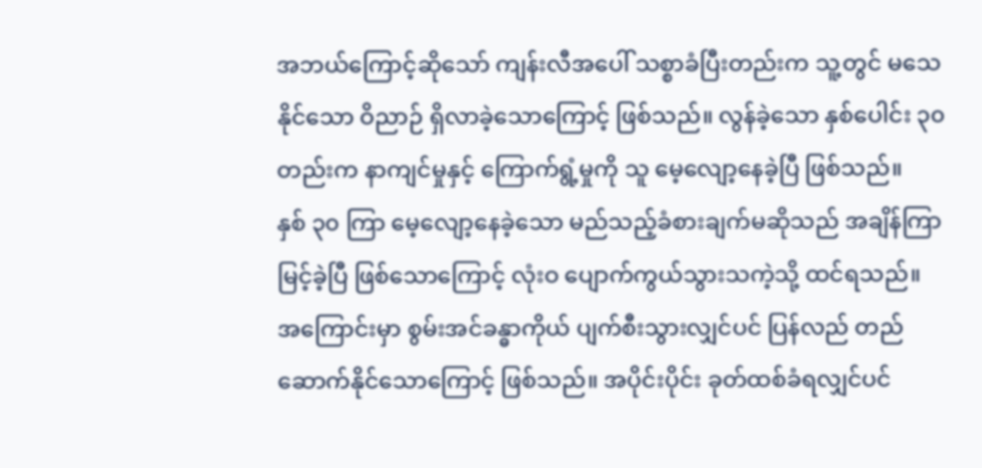အဘယ်ကြောင့်ဆိုသော် ကျန်းလီအပေါ် သစ္စာခံပြီးတည်းက သူ့တွင် မသေနိုင်သော ဝိညာဉ် ရှိလာခဲ့သောကြောင့် ဖြစ်သည်။ လွန်ခဲ့သော နှစ်ပေါင်း ၃၀ တည်းက နာကျင်မှုနှင့် ကြောက်ရွံ့မှုကို သူ မေ့လျော့နေခဲ့ပြီ ဖြစ်သည်။
နှစ် ၃၀ ကြာ မေ့လျော့နေခဲ့သော မည်သည့်ခံစားချက်မဆိုသည် အချိန်ကြာမြင့်ခဲ့ပြီ ဖြစ်သောကြောင့် လုံးဝ ပျောက်ကွယ်သွားသကဲ့သို့ ထင်ရသည်။ အကြောင်းမှာ စွမ်းအင်ခန္ဓာကိုယ် ပျက်စီးသွားလျှင်ပင် ပြန်လည် တည်ဆောက်နိုင်သောကြောင့် ဖြစ်သည်။ အပိုင်းပိုင်း ခုတ်ထစ်ခံရလျှင်ပင်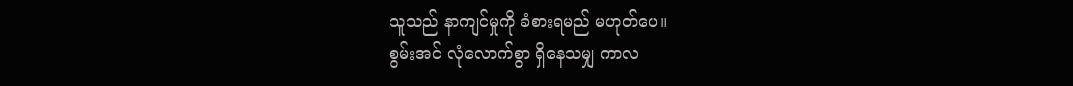သူသည် နာကျင်မှုကို ခံစားရမည် မဟုတ်ပေ။
စွမ်းအင် လုံလောက်စွာ ရှိနေသမျှ ကာလ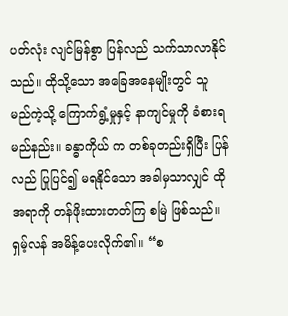ပတ်လုံး လျင်မြန်စွာ ပြန်လည် သက်သာလာနိုင်သည်။ ထိုသို့သော အခြေအနေမျိုးတွင် သူ မည်ကဲ့သို့ ကြောက်ရွံ့မှုနှင့် နာကျင်မှုကို ခံစားရမည်နည်း။ ခန္ဓာကိုယ် က တစ်ခုတည်းရှိပြီး ပြန်လည် ပြုပြင်၍ မရနိုင်သော အခါမှသာလျှင် ထိုအရာကို တန်ဖိုးထားတတ်ကြ စမြဲ ဖြစ်သည်။
ရှမ့်လန် အမိန့်ပေးလိုက်၏။ “စ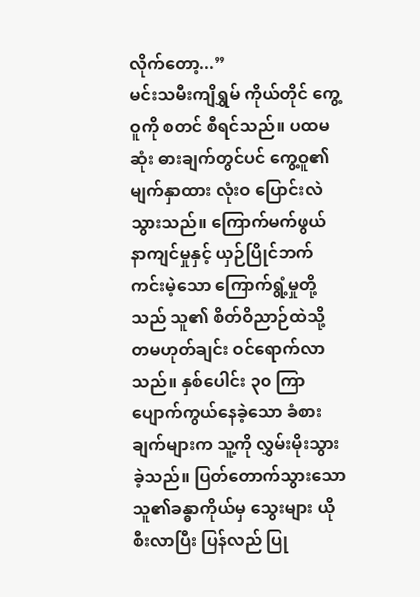လိုက်တော့...”
မင်းသမီးကျိရွှမ် ကိုယ်တိုင် ကွေ့ဝူကို စတင် စီရင်သည်။ ပထမဆုံး ဓားချက်တွင်ပင် ကွေ့ဝူ၏ မျက်နှာထား လုံးဝ ပြောင်းလဲသွားသည်။ ကြောက်မက်ဖွယ် နာကျင်မှုနှင့် ယှဉ်ပြိုင်ဘက်ကင်းမဲ့သော ကြောက်ရွံ့မှုတို့သည် သူ၏ စိတ်ဝိညာဉ်ထဲသို့ တမဟုတ်ချင်း ဝင်ရောက်လာသည်။ နှစ်ပေါင်း ၃၀ ကြာ ပျောက်ကွယ်နေခဲ့သော ခံစားချက်များက သူ့ကို လွှမ်းမိုးသွားခဲ့သည်။ ပြတ်တောက်သွားသော သူ၏ခန္ဓာကိုယ်မှ သွေးများ ယိုစီးလာပြီး ပြန်လည် ပြု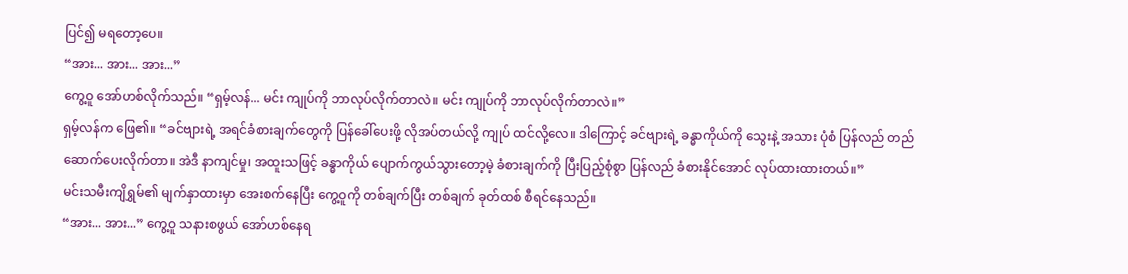ပြင်၍ မရတော့ပေ။
“အား... အား... အား...”
ကွေ့ဝူ အော်ဟစ်လိုက်သည်။ “ရှမ့်လန်... မင်း ကျုပ်ကို ဘာလုပ်လိုက်တာလဲ။ မင်း ကျုပ်ကို ဘာလုပ်လိုက်တာလဲ။”
ရှမ့်လန်က ဖြေ၏။ “ခင်ဗျားရဲ့ အရင်ခံစားချက်တွေကို ပြန်ခေါ်ပေးဖို့ လိုအပ်တယ်လို့ ကျုပ် ထင်လို့လေ။ ဒါကြောင့် ခင်ဗျားရဲ့ ခန္ဓာကိုယ်ကို သွေးနဲ့ အသား ပုံစံ ပြန်လည် တည်ဆောက်ပေးလိုက်တာ။ အဲဒီ နာကျင်မှု၊ အထူးသဖြင့် ခန္ဓာကိုယ် ပျောက်ကွယ်သွားတော့မဲ့ ခံစားချက်ကို ပြီးပြည့်စုံစွာ ပြန်လည် ခံစားနိုင်အောင် လုပ်ထားထားတယ်။”
မင်းသမီးကျိရွှမ်၏ မျက်နှာထားမှာ အေးစက်နေပြီး ကွေ့ဝူကို တစ်ချက်ပြီး တစ်ချက် ခုတ်ထစ် စီရင်နေသည်။
“အား... အား...” ကွေ့ဝူ သနားစဖွယ် အော်ဟစ်နေရ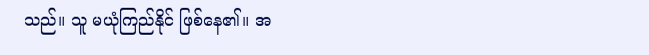သည်။ သူ မယုံကြည်နိုင် ဖြစ်နေ၏။ အ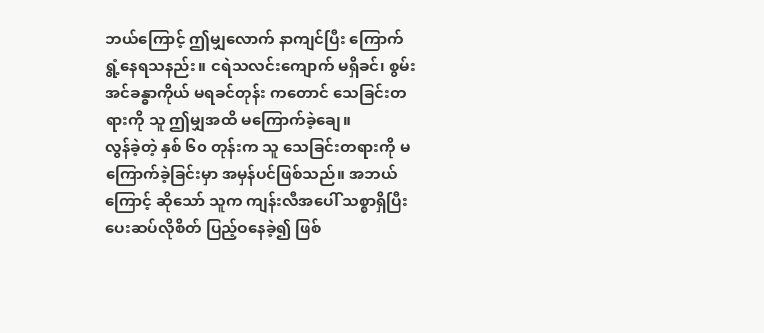ဘယ်ကြောင့် ဤမျှလောက် နာကျင်ပြီး ကြောက်ရွံ့နေရသနည်း။ ငရဲသလင်းကျောက် မရှိခင်၊ စွမ်းအင်ခန္ဓာကိုယ် မရခင်တုန်း ကတောင် သေခြင်းတရားကို သူ ဤမျှအထိ မကြောက်ခဲ့ချေ။
လွန်ခဲ့တဲ့ နှစ် ၆၀ တုန်းက သူ သေခြင်းတရားကို မကြောက်ခဲ့ခြင်းမှာ အမှန်ပင်ဖြစ်သည်။ အဘယ်ကြောင့် ဆိုသော် သူက ကျန်းလီအပေါ် သစ္စာရှိပြီး ပေးဆပ်လိုစိတ် ပြည့်ဝနေခဲ့၍ ဖြစ်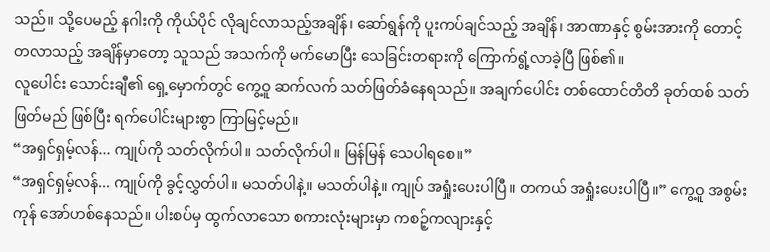သည်။ သို့ပေမည့် နဂါးကို ကိုယ်ပိုင် လိုချင်လာသည့်အချိန်၊ ဆော်ရွန်ကို ပူးကပ်ချင်သည့် အချိန်၊ အာဏာနှင့် စွမ်းအားကို တောင့်တလာသည့် အချိန်မှာတော့ သူသည် အသက်ကို မက်မောပြီး သေခြင်းတရားကို ကြောက်ရွံ့လာခဲ့ပြီ ဖြစ်၏။
လူပေါင်း သောင်းချီ၏ ရှေ့မှောက်တွင် ကွေ့ဝူ ဆက်လက် သတ်ဖြတ်ခံနေရသည်။ အချက်ပေါင်း တစ်ထောင်တိတိ ခုတ်ထစ် သတ်ဖြတ်မည် ဖြစ်ပြီး ရက်ပေါင်းများစွာ ကြာမြင့်မည်။
“အရှင်ရှမ့်လန်... ကျုပ်ကို သတ်လိုက်ပါ။ သတ်လိုက်ပါ။ မြန်မြန် သေပါရစေ။”
“အရှင်ရှမ့်လန်... ကျုပ်ကို ခွင့်လွှတ်ပါ။ မသတ်ပါနဲ့။ မသတ်ပါနဲ့။ ကျုပ် အရှုံးပေးပါပြီ။ တကယ် အရှုံးပေးပါပြီ။” ကွေ့ဝူ အစွမ်းကုန် အော်ဟစ်နေသည်။ ပါးစပ်မှ ထွက်လာသော စကားလုံးများမှာ ကစဉ့်ကလျားနှင့်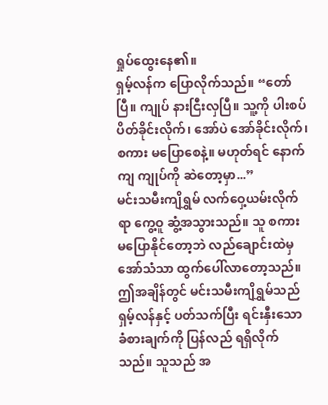ရှုပ်ထွေးနေ၏။
ရှမ့်လန်က ပြောလိုက်သည်။ “တော်ပြီ။ ကျုပ် နားငြီးလှပြီ။ သူ့ကို ပါးစပ်ပိတ်ခိုင်းလိုက်၊ အော်ပဲ အော်ခိုင်းလိုက်၊ စကား မပြောစေနဲ့။ မဟုတ်ရင် နောက်ကျ ကျုပ်ကို ဆဲတော့မှာ...”
မင်းသမီးကျိရွှမ် လက်ဝှေ့ယမ်းလိုက်ရာ ကွေ့ဝူ ဆွံ့အသွားသည်။ သူ စကား မပြောနိုင်တော့ဘဲ လည်ချောင်းထဲမှ အော်သံသာ ထွက်ပေါ်လာတော့သည်။ ဤအချိန်တွင် မင်းသမီးကျိရွှမ်သည် ရှမ့်လန်နှင့် ပတ်သက်ပြီး ရင်းနှီးသော ခံစားချက်ကို ပြန်လည် ရရှိလိုက်သည်။ သူသည် အ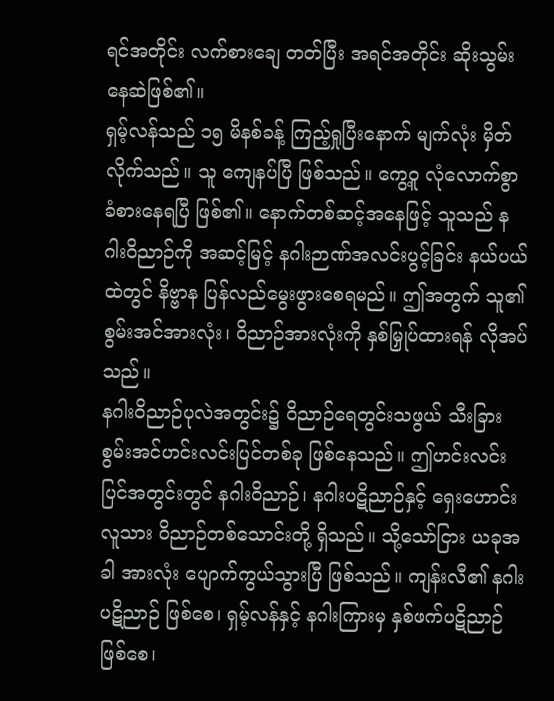ရင်အတိုင်း လက်စားချေ တတ်ပြီး အရင်အတိုင်း ဆိုးသွမ်းနေဆဲဖြစ်၏။
ရှမ့်လန်သည် ၁၅ မိနစ်ခန့် ကြည့်ရှုပြီးနောက် မျက်လုံး မှိတ်လိုက်သည်။ သူ ကျေနပ်ပြီ ဖြစ်သည်။ ကွေ့ဝူ လုံလောက်စွာ ခံစားနေရပြီ ဖြစ်၏။ နောက်တစ်ဆင့်အနေဖြင့် သူသည် နဂါးဝိညာဉ်ကို အဆင့်မြင့် နဂါးဉာဏ်အလင်းပွင့်ခြင်း နယ်ပယ်ထဲတွင် နိဗ္ဗာန ပြန်လည်မွေးဖွားစေရမည်။ ဤအတွက် သူ၏ စွမ်းအင်အားလုံး၊ ဝိညာဉ်အားလုံးကို နှစ်မြှုပ်ထားရန် လိုအပ်သည်။
နဂါးဝိညာဉ်ပုလဲအတွင်း၌ ဝိညာဉ်ရေတွင်းသဖွယ် သီးခြား စွမ်းအင်ဟင်းလင်းပြင်တစ်ခု ဖြစ်နေသည်။ ဤဟင်းလင်းပြင်အတွင်းတွင် နဂါးဝိညာဉ်၊ နဂါးပဋိညာဉ်နှင့် ရှေးဟောင်းလူသား ဝိညာဉ်တစ်သောင်းတို့ ရှိသည်။ သို့သော်ငြား ယခုအခါ အားလုံး ပျောက်ကွယ်သွားပြီ ဖြစ်သည်။ ကျန်းလီ၏ နဂါးပဋိညာဉ် ဖြစ်စေ၊ ရှမ့်လန်နှင့် နဂါးကြားမှ နှစ်ဖက်ပဋိညာဉ် ဖြစ်စေ၊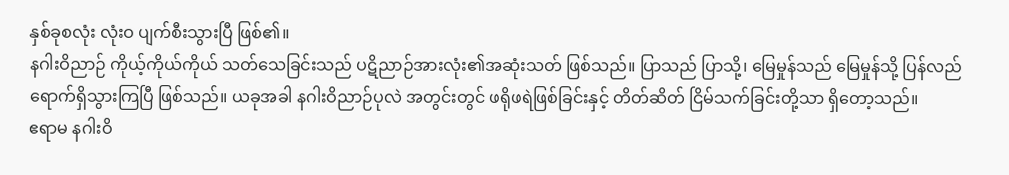နှစ်ခုစလုံး လုံးဝ ပျက်စီးသွားပြီ ဖြစ်၏။
နဂါးဝိညာဉ် ကိုယ့်ကိုယ်ကိုယ် သတ်သေခြင်းသည် ပဋိညာဉ်အားလုံး၏အဆုံးသတ် ဖြစ်သည်။ ပြာသည် ပြာသို့၊ မြေမှုန်သည် မြေမှုန်သို့ ပြန်လည် ရောက်ရှိသွားကြပြီ ဖြစ်သည်။ ယခုအခါ နဂါးဝိညာဉ်ပုလဲ အတွင်းတွင် ဖရိုဖရဲဖြစ်ခြင်းနှင့် တိတ်ဆိတ် ငြိမ်သက်ခြင်းတို့သာ ရှိတော့သည်။
ဧရာမ နဂါးဝိ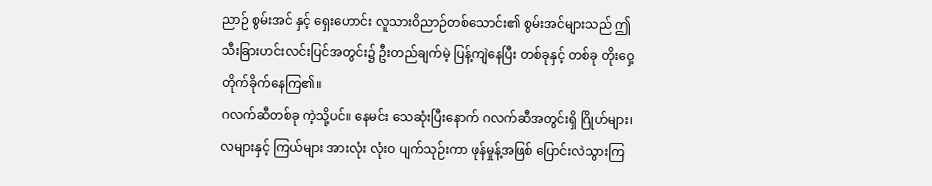ညာဉ် စွမ်းအင် နှင့် ရှေးဟောင်း လူသားဝိညာဉ်တစ်သောင်း၏ စွမ်းအင်များသည် ဤ သီးခြားဟင်းလင်းပြင်အတွင်း၌ ဦးတည်ချက်မဲ့ ပြန့်ကျဲနေပြီး တစ်ခုနှင့် တစ်ခု တိုးဝှေ့ တိုက်ခိုက်နေကြ၏။
ဂလက်ဆီတစ်ခု ကဲ့သို့ပင်။ နေမင်း သေဆုံးပြီးနောက် ဂလက်ဆီအတွင်းရှိ ဂြိုဟ်များ၊ လများနှင့် ကြယ်များ အားလုံး လုံးဝ ပျက်သုဉ်းကာ ဖုန်မှုန့်အဖြစ် ပြောင်းလဲသွားကြ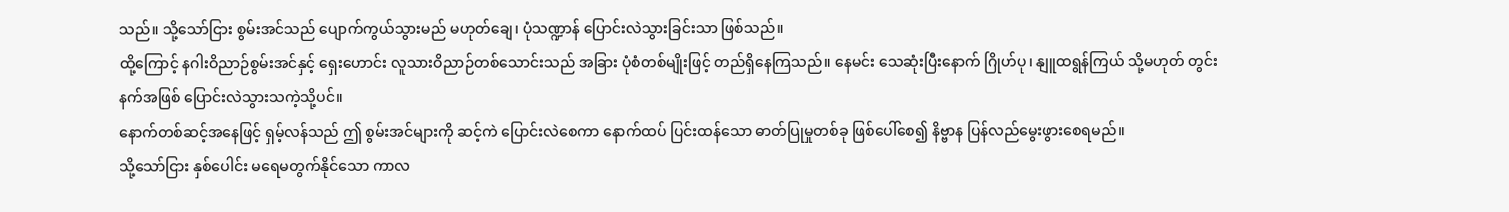သည်။ သို့သော်ငြား စွမ်းအင်သည် ပျောက်ကွယ်သွားမည် မဟုတ်ချေ၊ ပုံသဏ္ဍာန် ပြောင်းလဲသွားခြင်းသာ ဖြစ်သည်။
ထို့ကြောင့် နဂါးဝိညာဉ်စွမ်းအင်နှင့် ရှေးဟောင်း လူသားဝိညာဉ်တစ်သောင်းသည် အခြား ပုံစံတစ်မျိုးဖြင့် တည်ရှိနေကြသည်။ နေမင်း သေဆုံးပြီးနောက် ဂြိုဟ်ပု၊ နျူထရွန်ကြယ် သို့မဟုတ် တွင်းနက်အဖြစ် ပြောင်းလဲသွားသကဲ့သို့ပင်။
နောက်တစ်ဆင့်အနေဖြင့် ရှမ့်လန်သည် ဤ စွမ်းအင်များကို ဆင့်ကဲ ပြောင်းလဲစေကာ နောက်ထပ် ပြင်းထန်သော ဓာတ်ပြုမှုတစ်ခု ဖြစ်ပေါ်စေ၍ နိဗ္ဗာန ပြန်လည်မွေးဖွားစေရမည်။
သို့သော်ငြား နှစ်ပေါင်း မရေမတွက်နိုင်သော ကာလ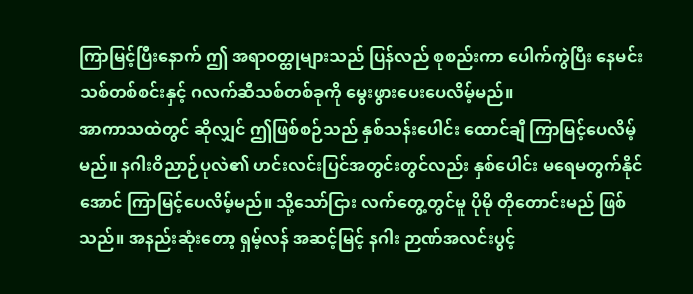ကြာမြင့်ပြီးနောက် ဤ အရာဝတ္ထုများသည် ပြန်လည် စုစည်းကာ ပေါက်ကွဲပြီး နေမင်းသစ်တစ်စင်းနှင့် ဂလက်ဆီသစ်တစ်ခုကို မွေးဖွားပေးပေလိမ့်မည်။
အာကာသထဲတွင် ဆိုလျှင် ဤဖြစ်စဉ်သည် နှစ်သန်းပေါင်း ထောင်ချီ ကြာမြင့်ပေလိမ့်မည်။ နဂါးဝိညာဉ်ပုလဲ၏ ဟင်းလင်းပြင်အတွင်းတွင်လည်း နှစ်ပေါင်း မရေမတွက်နိုင်အောင် ကြာမြင့်ပေလိမ့်မည်။ သို့သော်ငြား လက်တွေ့တွင်မူ ပိုမို တိုတောင်းမည် ဖြစ်သည်။ အနည်းဆုံးတော့ ရှမ့်လန် အဆင့်မြင့် နဂါး ဉာဏ်အလင်းပွင့်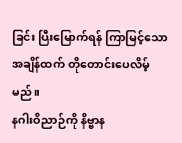ခြင်း ပြီးမြောက်ရန် ကြာမြင့်သော အချိန်ထက် တိုတောင်းပေလိမ့်မည်။
နဂါးဝိညာဉ်ကို နိဗ္ဗာန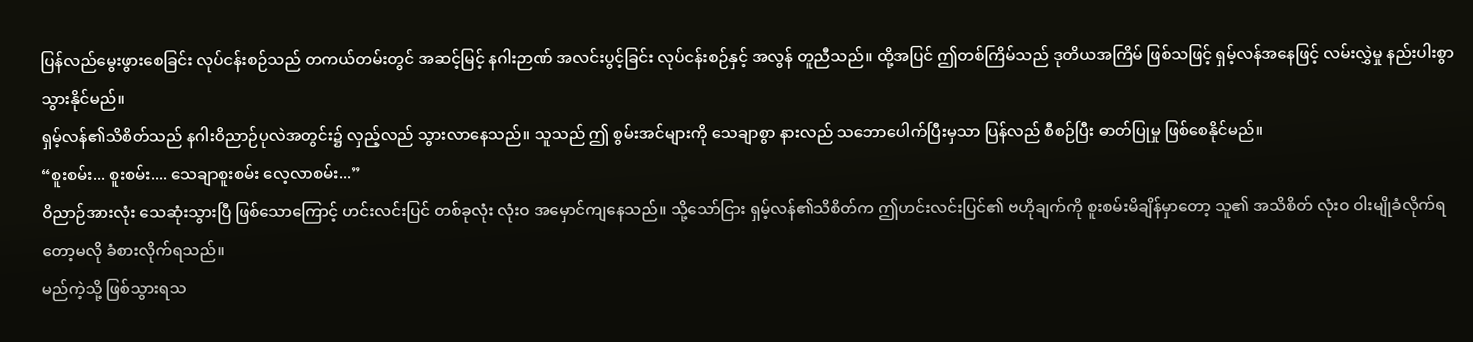ပြန်လည်မွေးဖွားစေခြင်း လုပ်ငန်းစဉ်သည် တကယ်တမ်းတွင် အဆင့်မြင့် နဂါးဉာဏ် အလင်းပွင့်ခြင်း လုပ်ငန်းစဉ်နှင့် အလွန် တူညီသည်။ ထို့အပြင် ဤတစ်ကြိမ်သည် ဒုတိယအကြိမ် ဖြစ်သဖြင့် ရှမ့်လန်အနေဖြင့် လမ်းလွှဲမှု နည်းပါးစွာ သွားနိုင်မည်။
ရှမ့်လန်၏သိစိတ်သည် နဂါးဝိညာဉ်ပုလဲအတွင်း၌ လှည့်လည် သွားလာနေသည်။ သူသည် ဤ စွမ်းအင်များကို သေချာစွာ နားလည် သဘောပေါက်ပြီးမှသာ ပြန်လည် စီစဉ်ပြီး ဓာတ်ပြုမှု ဖြစ်စေနိုင်မည်။
“စူးစမ်း... စူးစမ်း.... သေချာစူးစမ်း လေ့လာစမ်း...”
ဝိညာဉ်အားလုံး သေဆုံးသွားပြီ ဖြစ်သောကြောင့် ဟင်းလင်းပြင် တစ်ခုလုံး လုံးဝ အမှောင်ကျနေသည်။ သို့သော်ငြား ရှမ့်လန်၏သိစိတ်က ဤဟင်းလင်းပြင်၏ ဗဟိုချက်ကို စူးစမ်းမိချိန်မှာတော့ သူ၏ အသိစိတ် လုံးဝ ဝါးမျိုခံလိုက်ရတော့မလို ခံစားလိုက်ရသည်။
မည်ကဲ့သို့ ဖြစ်သွားရသ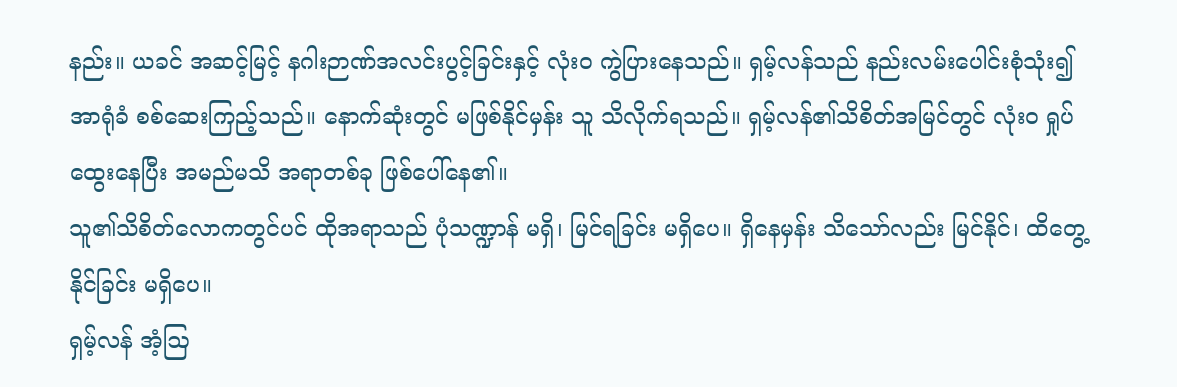နည်း။ ယခင် အဆင့်မြင့် နဂါးဉာဏ်အလင်းပွင့်ခြင်းနှင့် လုံးဝ ကွဲပြားနေသည်။ ရှမ့်လန်သည် နည်းလမ်းပေါင်းစုံသုံး၍ အာရုံခံ စစ်ဆေးကြည့်သည်။ နောက်ဆုံးတွင် မဖြစ်နိုင်မှန်း သူ သိလိုက်ရသည်။ ရှမ့်လန်၏သိစိတ်အမြင်တွင် လုံးဝ ရှုပ်ထွေးနေပြီး အမည်မသိ အရာတစ်ခု ဖြစ်ပေါ်နေ၏။
သူ၏သိစိတ်လောကတွင်ပင် ထိုအရာသည် ပုံသဏ္ဍာန် မရှိ၊ မြင်ရခြင်း မရှိပေ။ ရှိနေမှန်း သိသော်လည်း မြင်နိုင်၊ ထိတွေ့နိုင်ခြင်း မရှိပေ။
ရှမ့်လန် အံ့ဩ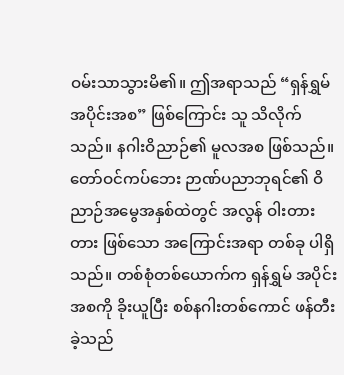ဝမ်းသာသွားမိ၏။ ဤအရာသည် “ရှန်ရွှမ် အပိုင်းအစ” ဖြစ်ကြောင်း သူ သိလိုက်သည်။ နဂါးဝိညာဉ်၏ မူလအစ ဖြစ်သည်။
တော်ဝင်ကပ်ဘေး ဉာဏ်ပညာဘုရင်၏ ဝိညာဉ်အမွေအနှစ်ထဲတွင် အလွန် ဝါးတားတား ဖြစ်သော အကြောင်းအရာ တစ်ခု ပါရှိသည်။ တစ်စုံတစ်ယောက်က ရှန်ရွှမ် အပိုင်းအစကို ခိုးယူပြီး စစ်နဂါးတစ်ကောင် ဖန်တီးခဲ့သည်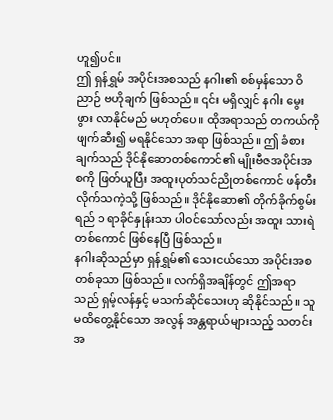ဟူ၍ပင်။
ဤ ရှန်ရွှမ် အပိုင်းအစသည် နဂါး၏ စစ်မှန်သော ဝိညာဉ် ဗဟိုချက် ဖြစ်သည်။ ၎င်း မရှိလျှင် နဂါး မွေးဖွား လာနိုင်မည် မဟုတ်ပေ။ ထိုအရာသည် တကယ်ကို ဖျက်ဆီး၍ မရနိုင်သော အရာ ဖြစ်သည်။ ဤ ခံစားချက်သည် ဒိုင်နိုဆောတစ်ကောင်၏ မျိုးဗီဇအပိုင်းအစကို ဖြတ်ယူပြီး အထူးပုတ်သင်ညိုတစ်ကောင် ဖန်တီးလိုက်သကဲ့သို့ ဖြစ်သည်။ ဒိုင်နိုဆော၏ တိုက်ခိုက်စွမ်းရည် ၁ ရာခိုင်နှုန်းသာ ပါဝင်သော်လည်း အထူး သားရဲတစ်ကောင် ဖြစ်နေပြီ ဖြစ်သည်။
နဂါးဆိုသည်မှာ ရှန်ရွှမ်၏ သေးငယ်သော အပိုင်းအစတစ်ခုသာ ဖြစ်သည်။ လက်ရှိအချိန်တွင် ဤအရာသည် ရှမ့်လန်နှင့် မသက်ဆိုင်သေးဟု ဆိုနိုင်သည်။ သူ မထိတွေ့နိုင်သော အလွန် အန္တရာယ်များသည့် သတင်းအ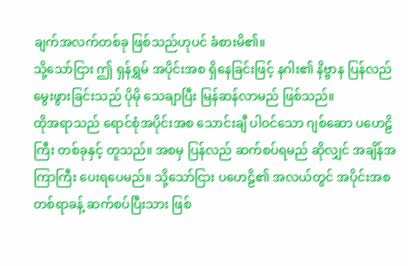ချက်အလက်တစ်ခု ဖြစ်သည်ဟုပင် ခံစားမိ၏။
သို့သော်ငြား ဤ ရှန်ရွှမ် အပိုင်းအစ ရှိနေခြင်းဖြင့် နဂါး၏ နိဗ္ဗာန ပြန်လည်မွေးဖွားခြင်းသည် ပိုမို သေချာပြီး မြန်ဆန်လာမည် ဖြစ်သည်။
ထိုအရာသည် ရောင်စုံအပိုင်းအစ သောင်းချီ ပါဝင်သော ဂျစ်ဆော ပဟေဠိကြီး တစ်ခုနှင့် တူသည်။ အစမှ ပြန်လည် ဆက်စပ်ရမည် ဆိုလျှင် အချိန်အကြာကြီး ပေးရပေမည်။ သို့သော်ငြား ပဟေဠိ၏ အလယ်တွင် အပိုင်းအစ တစ်ရာခန့် ဆက်စပ်ပြီးသား ဖြစ်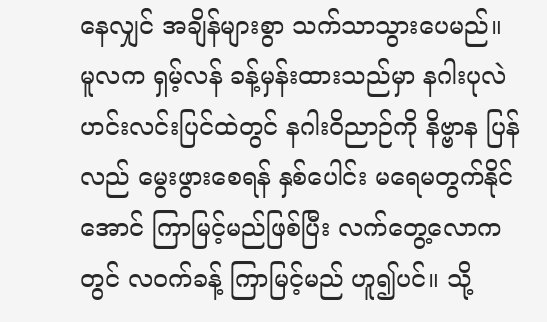နေလျှင် အချိန်များစွာ သက်သာသွားပေမည်။
မူလက ရှမ့်လန် ခန့်မှန်းထားသည်မှာ နဂါးပုလဲ ဟင်းလင်းပြင်ထဲတွင် နဂါးဝိညာဉ်ကို နိဗ္ဗာန ပြန်လည် မွေးဖွားစေရန် နှစ်ပေါင်း မရေမတွက်နိုင်အောင် ကြာမြင့်မည်ဖြစ်ပြီး လက်တွေ့လောကတွင် လဝက်ခန့် ကြာမြင့်မည် ဟူ၍ပင်။ သို့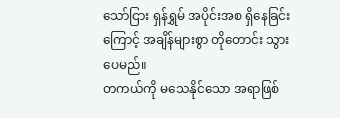သော်ငြား ရှန်ရွှမ် အပိုင်းအစ ရှိနေခြင်းကြောင့် အချိန်များစွာ တိုတောင်း သွားပေမည်။
တကယ်ကို မသေနိုင်သော အရာဖြစ်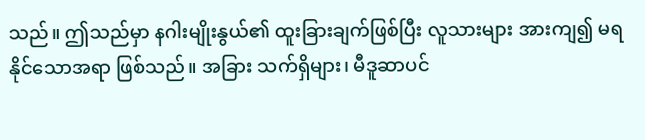သည်။ ဤသည်မှာ နဂါးမျိုးနွယ်၏ ထူးခြားချက်ဖြစ်ပြီး လူသားများ အားကျ၍ မရနိုင်သောအရာ ဖြစ်သည်။ အခြား သက်ရှိများ၊ မီဒူဆာပင်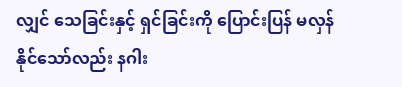လျှင် သေခြင်းနှင့် ရှင်ခြင်းကို ပြောင်းပြန် မလှန်နိုင်သော်လည်း နဂါး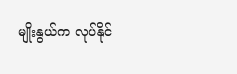မျိုးနွယ်က လုပ်နိုင်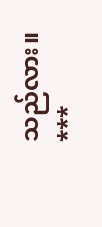သည်လား။
***